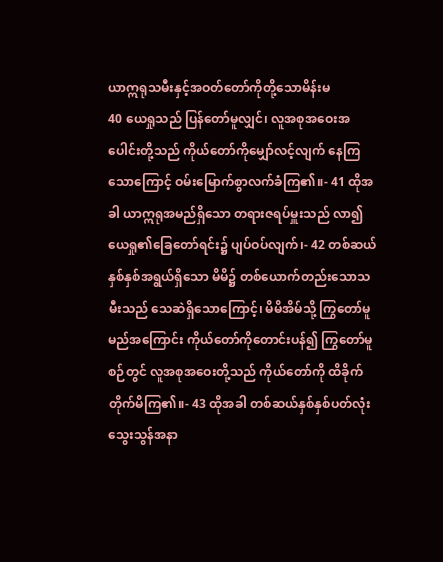ယာဣရုသမီးနှင့်အဝတ်တော်ကိုတို့သောမိန်းမ
40 ယေရှုသည် ပြန်တော်မူလျှင်၊ လူအစုအဝေးအပေါင်းတို့သည် ကိုယ်တော်ကိုမျှော်လင့်လျက် နေကြသောကြောင့် ဝမ်းမြောက်စွာလက်ခံကြ၏။- 41 ထိုအခါ ယာဣရုအမည်ရှိသော တရားဇရပ်မှူးသည် လာ၍ ယေရှု၏ခြေတော်ရင်း၌ ပျပ်ဝပ်လျက်၊- 42 တစ်ဆယ်နှစ်နှစ်အရွယ်ရှိသော မိမိ၌ တစ်ယောက်တည်းသောသမီးသည် သေဆဲရှိသောကြောင့်၊ မိမိအိမ်သို့ ကြွတော်မူမည်အကြောင်း ကိုယ်တော်ကိုတောင်းပန်၍ ကြွတော်မူစဉ်တွင် လူအစုအဝေးတို့သည် ကိုယ်တော်ကို ထိခိုက်တိုက်မိကြ၏။- 43 ထိုအခါ တစ်ဆယ်နှစ်နှစ်ပတ်လုံး သွေးသွန်အနာ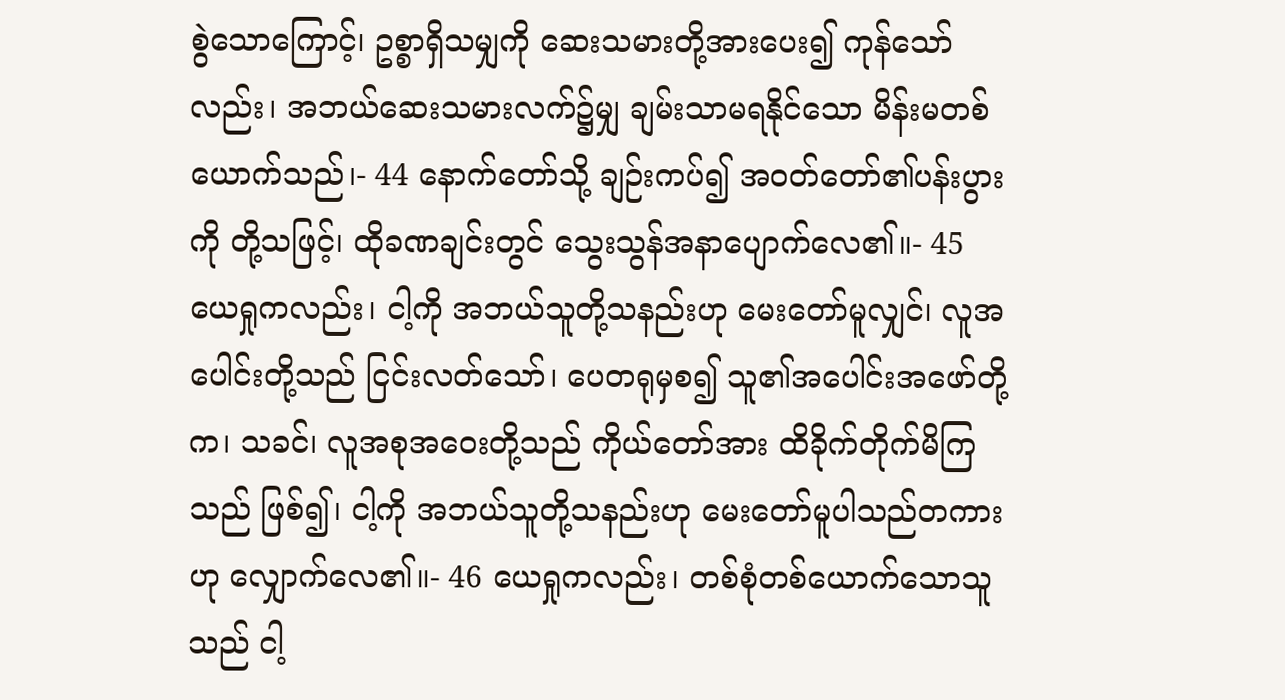စွဲသောကြောင့်၊ ဥစ္စာရှိသမျှကို ဆေးသမားတို့အားပေး၍ ကုန်သော်လည်း၊ အဘယ်ဆေးသမားလက်၌မျှ ချမ်းသာမရနိုင်သော မိန်းမတစ်ယောက်သည်၊- 44 နောက်တော်သို့ ချဉ်းကပ်၍ အဝတ်တော်၏ပန်းပွားကို တို့သဖြင့်၊ ထိုခဏချင်းတွင် သွေးသွန်အနာပျောက်လေ၏။- 45 ယေရှုကလည်း၊ ငါ့ကို အဘယ်သူတို့သနည်းဟု မေးတော်မူလျှင်၊ လူအပေါင်းတို့သည် ငြင်းလတ်သော်၊ ပေတရုမှစ၍ သူ၏အပေါင်းအဖော်တို့က၊ သခင်၊ လူအစုအဝေးတို့သည် ကိုယ်တော်အား ထိခိုက်တိုက်မိကြသည် ဖြစ်၍၊ ငါ့ကို အဘယ်သူတို့သနည်းဟု မေးတော်မူပါသည်တကားဟု လျှောက်လေ၏။- 46 ယေရှုကလည်း၊ တစ်စုံတစ်ယောက်သောသူသည် ငါ့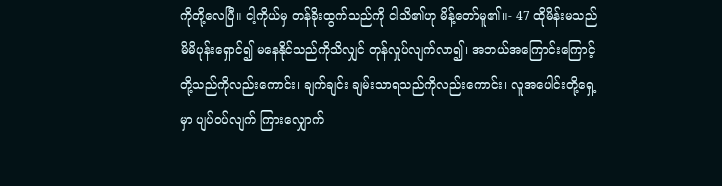ကိုတို့လေပြီ။ ငါ့ကိုယ်မှ တန်ခိုးထွက်သည်ကို ငါသိ၏ဟု မိန့်တော်မူ၏။- 47 ထိုမိန်းမသည် မိမိပုန်းရှောင်၍ မနေနိုင်သည်ကိုသိလျှင် တုန်လှုပ်လျက်လာ၍၊ အဘယ်အကြောင်းကြောင့် တို့သည်ကိုလည်းကောင်း၊ ချက်ချင်း ချမ်းသာရသည်ကိုလည်းကောင်း၊ လူအပေါင်းတို့ရှေ့မှာ ပျပ်ဝပ်လျက် ကြားလျှောက်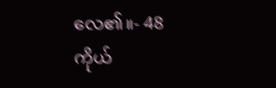လေ၏။- 48 ကိုယ်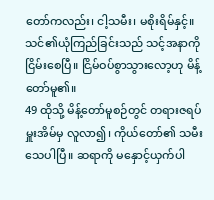တော်ကလည်း၊ ငါ့သမီး၊ မစိုးရိမ်နှင့်။ သင်၏ယုံကြည်ခြင်းသည် သင့်အနာကို ငြိမ်းစေပြီ။ ငြိမ်ဝပ်စွာသွားလော့ဟု မိန့်တော်မူ၏။
49 ထိုသို့ မိန့်တော်မူစဉ်တွင် တရားဇရပ်မှူးအိမ်မှ လူလာ၍၊ ကိုယ်တော်၏ သမီးသေပါပြီ။ ဆရာကို မနှောင့်ယှက်ပါ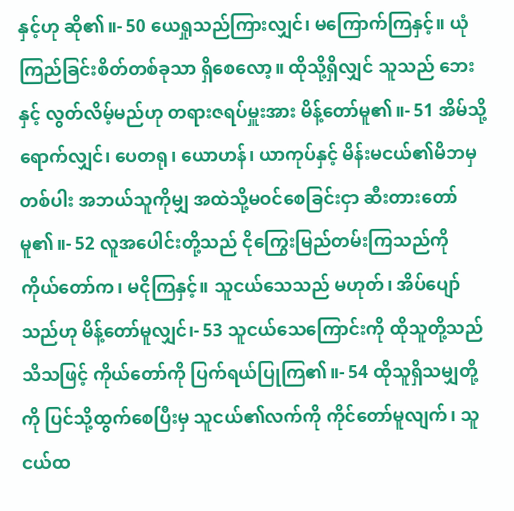နှင့်ဟု ဆို၏။- 50 ယေရှုသည်ကြားလျှင်၊ မကြောက်ကြနှင့်။ ယုံကြည်ခြင်းစိတ်တစ်ခုသာ ရှိစေလော့။ ထိုသို့ရှိလျှင် သူသည် ဘေးနှင့် လွတ်လိမ့်မည်ဟု တရားဇရပ်မှူးအား မိန့်တော်မူ၏။- 51 အိမ်သို့ရောက်လျှင်၊ ပေတရု၊ ယောဟန်၊ ယာကုပ်နှင့် မိန်းမငယ်၏မိဘမှတစ်ပါး အဘယ်သူကိုမျှ အထဲသို့မဝင်စေခြင်းငှာ ဆီးတားတော်မူ၏။- 52 လူအပေါင်းတို့သည် ငိုကြွေးမြည်တမ်းကြသည်ကို ကိုယ်တော်က၊ မငိုကြနှင့်။ သူငယ်သေသည် မဟုတ်၊ အိပ်ပျော်သည်ဟု မိန့်တော်မူလျှင်၊- 53 သူငယ်သေကြောင်းကို ထိုသူတို့သည်သိသဖြင့် ကိုယ်တော်ကို ပြက်ရယ်ပြုကြ၏။- 54 ထိုသူရှိသမျှတို့ကို ပြင်သို့ထွက်စေပြီးမှ သူငယ်၏လက်ကို ကိုင်တော်မူလျက်၊ သူငယ်ထ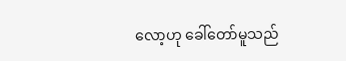လော့ဟု ခေါ်တော်မူသည်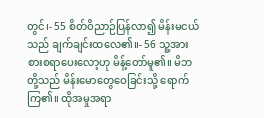တွင်၊- 55 စိတ်ဝိညာဉ်ပြန်လာ၍ မိန်းမငယ်သည် ချက်ချင်းထလေ၏။- 56 သူ့အားစားစရာပေးလော့ဟု မိန့်တော်မူ၏။ မိဘတို့သည် မိန်းမောတွေဝေခြင်းသို့ ရောက်ကြ၏။ ထိုအမှုအရာ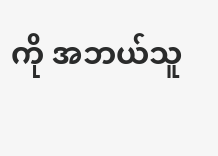ကို အဘယ်သူ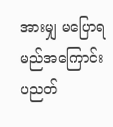အားမျှ မပြောရမည်အကြောင်း ပညတ်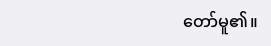တော်မူ၏။